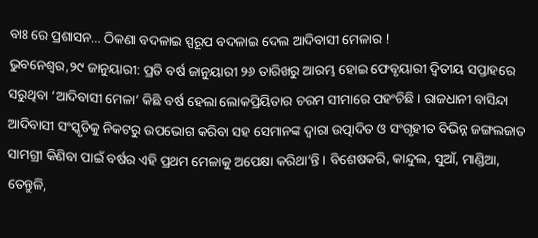ବାଃ ରେ ପ୍ରଶାସନ… ଠିକଣା ବଦଳାଇ ସ୍ପରୂପ ବଦଳାଇ ଦେଲ ଆଦିବାସୀ ମେଳାର !
ଭୁବନେଶ୍ୱର,୨୯ ଜାନୁୟାରୀ: ପ୍ରତି ବର୍ଷ ଜାନୁୟାରୀ ୨୬ ତାରିଖରୁ ଆରମ୍ଭ ହୋଇ ଫେବୃୟାରୀ ଦ୍ୱିତୀୟ ସପ୍ତାହରେ ସରୁଥିବା ‘ଆଦିବାସୀ ମେଳା’ କିଛି ବର୍ଷ ହେଲା ଲୋକପ୍ରିୟିତାର ଚରମ ସୀମାରେ ପହଂଚିଛି । ରାଜଧାନୀ ବାସିନ୍ଦା ଆଦିବାସୀ ସଂସ୍କୃତିକୁ ନିକଟରୁ ଉପଭୋଗ କରିବା ସହ ସେମାନଙ୍କ ଦ୍ୱାରା ଉତ୍ପାଦିତ ଓ ସଂଗୃହୀତ ବିଭିନ୍ନ ଜଙ୍ଗଲଜାତ ସାମଗ୍ରୀ କିଣିବା ପାଇଁ ବର୍ଷର ଏହି ପ୍ରଥମ ମେଳାକୁ ଅପେକ୍ଷା କରିଥା’ନ୍ତି । ବିଶେଷକରି, କାନ୍ଦୁଲ, ସୁଆଁ, ମାଣ୍ଡିଆ, ତେନ୍ତୁଳି,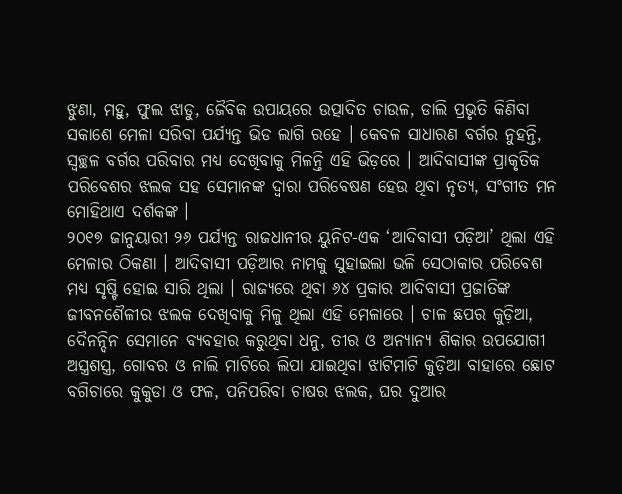ଝୁଣା, ମହୁ, ଫୁଲ ଝାଡୁ, ଜୈବିକ ଉପାୟରେ ଉତ୍ପାଦିତ ଚାଉଳ, ଡାଲି ପ୍ରଭୃତି କିଣିବା ସକାଶେ ମେଳା ସରିବା ପର୍ଯ୍ୟନ୍ତ ଭିଡ ଲାଗି ରହେ । କେବଳ ସାଧାରଣ ବର୍ଗର ନୁହନ୍ତି, ସ୍ୱଚ୍ଛଳ ବର୍ଗର ପରିବାର ମଧ୍ୟ ଦେଖିବାକୁ ମିଳନ୍ତି ଏହି ଭିଡ଼ରେ । ଆଦିବାସୀଙ୍କ ପ୍ରାକୃତିକ ପରିବେଶର ଝଲକ ସହ ସେମାନଙ୍କ ଦ୍ୱାରା ପରିବେଷଣ ହେଉ ଥିବା ନୃତ୍ୟ, ସଂଗୀତ ମନ ମୋହିଥାଏ ଦର୍ଶକଙ୍କ ।
୨୦୧୭ ଜାନୁୟାରୀ ୨୬ ପର୍ଯ୍ୟନ୍ତ ରାଜଧାନୀର ୟୁନିଟ-ଏକ ‘ଆଦିବାସୀ ପଡ଼ିଆ’ ଥିଲା ଏହି ମେଳାର ଠିକଣା । ଆଦିବାସୀ ପଡ଼ିଆର ନାମକୁ ସୁହାଇଲା ଭଳି ସେଠାକାର ପରିବେଶ ମଧ୍ୟ ସୃଷ୍ଟି ହୋଇ ସାରି ଥିଲା । ରାଜ୍ୟରେ ଥିବା ୬୪ ପ୍ରକାର ଆଦିବାସୀ ପ୍ରଜାତିଙ୍କ ଜୀବନଶୈଳୀର ଝଲକ ଦେଖିବାକୁ ମିଳୁ ଥିଲା ଏହି ମେଳାରେ । ଚାଳ ଛପର କୁଡ଼ିଆ, ଦୈନନ୍ଦିନ ସେମାନେ ବ୍ୟବହାର କରୁଥିବା ଧନୁ, ତୀର ଓ ଅନ୍ୟାନ୍ୟ ଶିକାର ଉପଯୋଗୀ ଅସ୍ତ୍ରଶସ୍ତ୍ର, ଗୋବର ଓ ନାଲି ମାଟିରେ ଲିପା ଯାଇଥିବା ଝାଟିମାଟି କୁଡ଼ିଆ ବାହାରେ ଛୋଟ ବଗିଚାରେ କୁକୁଡା ଓ ଫଳ, ପନିପରିବା ଚାଷର ଝଲକ, ଘର ଦୁଆର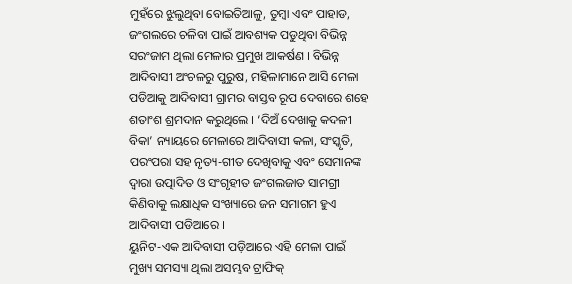ମୁହଁରେ ଝୁଲୁଥିବା ବୋଇତିଆଳୁ, ତୁମ୍ବା ଏବଂ ପାହାଡ, ଜଂଗଲରେ ଚଳିବା ପାଇଁ ଆବଶ୍ୟକ ପଡୁଥିବା ବିଭିନ୍ନ ସରଂଜାମ ଥିଲା ମେଳାର ପ୍ରମୁଖ ଆକର୍ଷଣ । ବିଭିନ୍ନ ଆଦିବାସୀ ଅଂଚଳରୁ ପୁରୁଷ, ମହିଳାମାନେ ଆସି ମେଳା ପଡିଆକୁ ଆଦିବାସୀ ଗ୍ରାମର ବାସ୍ତବ ରୂପ ଦେବାରେ ଶହେ ଶତାଂଶ ଶ୍ରମଦାନ କରୁଥିଲେ । ‘ଦିଅଁ ଦେଖାକୁ କଦଳୀ ବିକା’ ନ୍ୟାୟରେ ମେଳାରେ ଆଦିବାସୀ କଳା, ସଂସ୍କୃତି, ପରଂପରା ସହ ନୃତ୍ୟ-ଗୀତ ଦେଖିବାକୁ ଏବଂ ସେମାନଙ୍କ ଦ୍ୱାରା ଉତ୍ପାଦିତ ଓ ସଂଗୃହୀତ ଜଂଗଲଜାତ ସାମଗ୍ରୀ କିଣିବାକୁ ଲକ୍ଷାଧିକ ସଂଖ୍ୟାରେ ଜନ ସମାଗମ ହୁଏ ଆଦିବାସୀ ପଡିଆରେ ।
ୟୁନିଟ-ଏକ ଆଦିବାସୀ ପଡ଼ିଆରେ ଏହି ମେଳା ପାଇଁ ମୁଖ୍ୟ ସମସ୍ୟା ଥିଲା ଅସମ୍ଭବ ଟ୍ରାଫିକ୍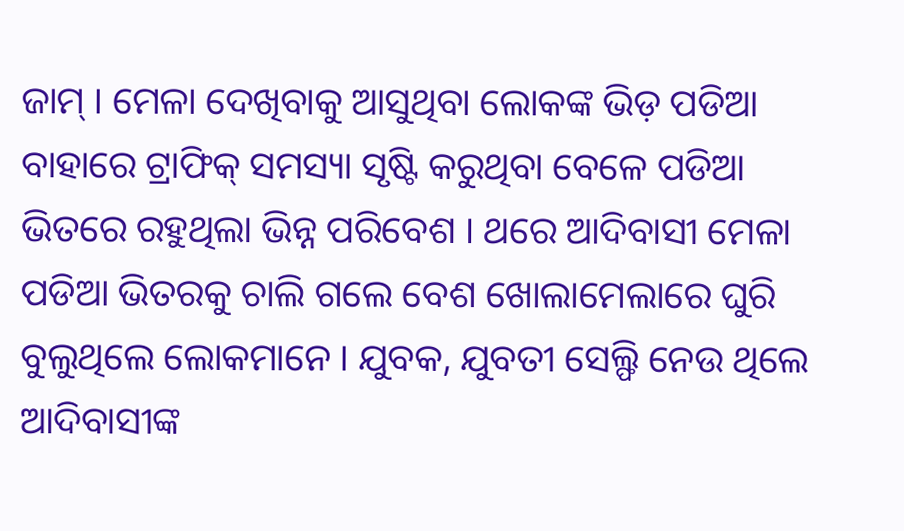ଜାମ୍ । ମେଳା ଦେଖିବାକୁ ଆସୁଥିବା ଲୋକଙ୍କ ଭିଡ଼ ପଡିଆ ବାହାରେ ଟ୍ରାଫିକ୍ ସମସ୍ୟା ସୃଷ୍ଟି କରୁଥିବା ବେଳେ ପଡିଆ ଭିତରେ ରହୁଥିଲା ଭିନ୍ନ ପରିବେଶ । ଥରେ ଆଦିବାସୀ ମେଳା ପଡିଆ ଭିତରକୁ ଚାଲି ଗଲେ ବେଶ ଖୋଲାମେଲାରେ ଘୁରି ବୁଲୁଥିଲେ ଲୋକମାନେ । ଯୁବକ, ଯୁବତୀ ସେଲ୍ଫି ନେଉ ଥିଲେ ଆଦିବାସୀଙ୍କ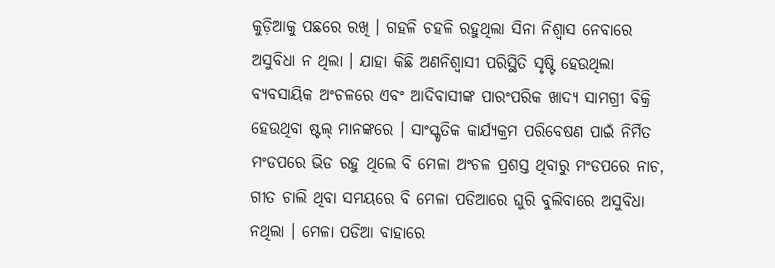କୁଡ଼ିଆକୁ ପଛରେ ରଖି । ଗହଳି ଚହଳି ରହୁଥିଲା ସିନା ନିଶ୍ୱାସ ନେବାରେ ଅସୁବିଧା ନ ଥିଲା । ଯାହା କିଛି ଅଣନିଶ୍ୱାସୀ ପରିସ୍ଥିତି ସୃଷ୍ଟି ହେଉଥିଲା ବ୍ୟବସାୟିକ ଅଂଚଳରେ ଏବଂ ଆଦିବାସୀଙ୍କ ପାରଂପରିକ ଖାଦ୍ୟ ସାମଗ୍ରୀ ବିକ୍ରି ହେଉଥିବା ଷ୍ଟଲ୍ ମାନଙ୍କରେ । ସାଂସ୍କୃତିକ କାର୍ଯ୍ୟକ୍ରମ ପରିବେଷଣ ପାଇଁ ନିର୍ମିତ ମଂଡପରେ ଭିଡ ରହୁ ଥିଲେ ବି ମେଳା ଅଂଚଳ ପ୍ରଶସ୍ତ ଥିବାରୁ ମଂଡପରେ ନାଚ, ଗୀତ ଚାଲି ଥିବା ସମୟରେ ବି ମେଳା ପଡିଆରେ ଘୁରି ବୁଲିବାରେ ଅସୁବିଧା ନଥିଲା । ମେଳା ପଡିଆ ବାହାରେ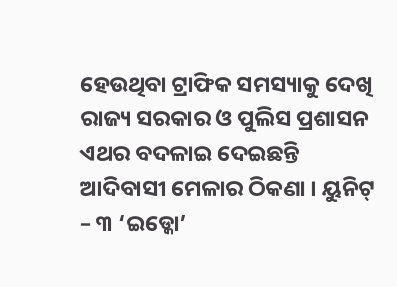ହେଉଥିବା ଟ୍ରାଫିକ ସମସ୍ୟାକୁ ଦେଖି ରାଜ୍ୟ ସରକାର ଓ ପୁଲିସ ପ୍ରଶାସନ ଏଥର ବଦଳାଇ ଦେଇଛନ୍ତି ଆଦିବାସୀ ମେଳାର ଠିକଣା । ୟୁନିଟ୍ – ୩ ‘ଇଡ୍କୋ’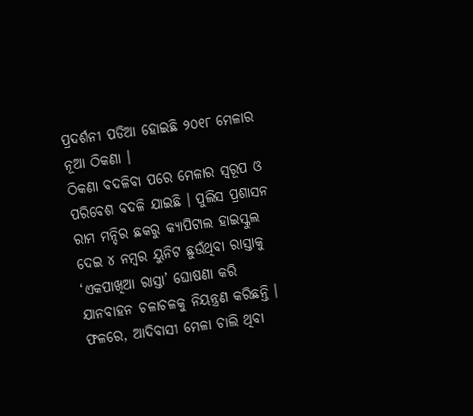ପ୍ରଦର୍ଶନୀ ପଡିଆ ହୋଇଛି ୨୦୧୮ ମେଳାର ନୂଆ ଠିକଣା ।
ଠିକଣା ବଦଳିବା ପରେ ମେଳାର ସ୍ୱରୂପ ଓ ପରିବେଶ ବଦଳି ଯାଇଛି । ପୁଲିସ ପ୍ରଶାସନ ରାମ ମନ୍ଦିର ଛକରୁ କ୍ୟାପିଟାଲ ହାଇସ୍କୁଲ ଦେଇ ୪ ନମ୍ବର ୟୁନିଟ ଛୁଉଁଥିବା ରାସ୍ତାକୁ ‘ଏକପାଖିଆ ରାସ୍ତା’ ଘୋଷଣା କରି ଯାନବାହନ ଚଳାଚଳକୁ ନିୟନ୍ତ୍ରଣ କରିଛନ୍ତି । ଫଳରେ, ଆଦିବାସୀ ମେଳା ଚାଲି ଥିବା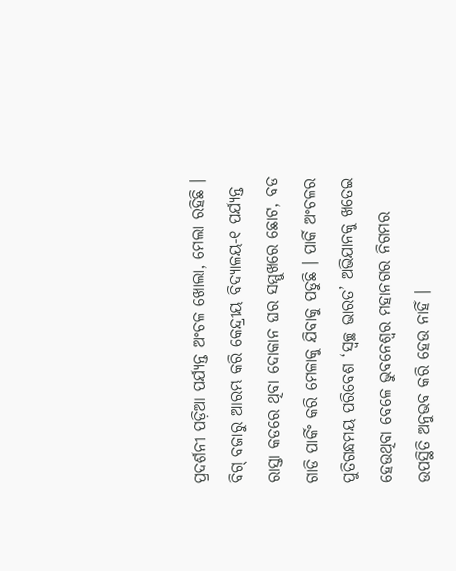ପ୍ରଦର୍ଶନୀ ପଡ଼ିଆ ପର୍ଯ୍ୟନ୍ତ ଅଂଚଳ ଖୋଲା, ମେଲା ରହିଛି । ବିଗ୍ ବଜାରୁ ଆରମ୍ଭ କରି କେନ୍ଦ୍ରୀୟ ବିଦ୍ୟାଳୟ-୧ ପର୍ଯ୍ୟନ୍ତ ରାସ୍ତା କଡରେ ଥିବା ଦୋକାନ ଘର ସମ୍ମୁଖରେ ଛୋଟ, ବଡ ଗାଡି ପାର୍କିଂ କରି ମେଳାକୁ ଯିବାକୁ ପଡୁଛି । ପାର୍କି ଅଂଚଳର ପୁତିଗନ୍ଧମୟ ପରିବେଶ ‘ସ୍ୱଚ୍ଛ ଭାରତ’ ଅଭିଯାନକୁ ଖତେଇ ହେଉଥିବା ବେଳେ ଭୁବନେଶ୍ୱର ମହାନଗର ନିଗମର ଉପସ୍ଥିତି ଅନୁଭବ କରି ହେଉ ନାହିଁ ।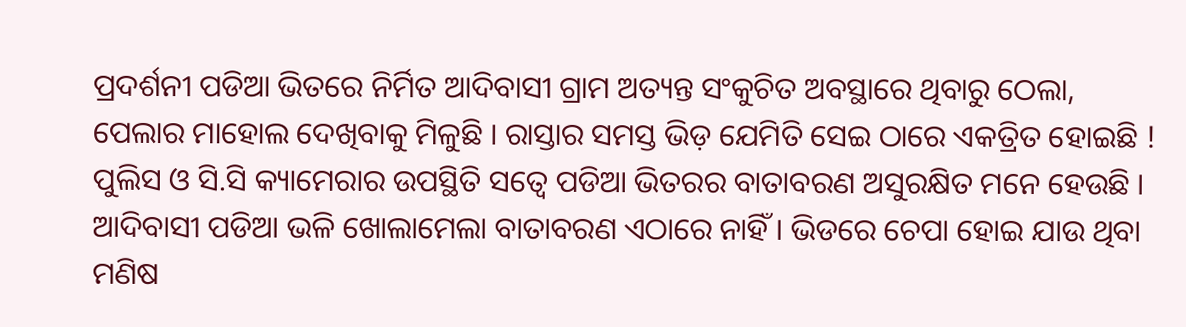ପ୍ରଦର୍ଶନୀ ପଡିଆ ଭିତରେ ନିର୍ମିତ ଆଦିବାସୀ ଗ୍ରାମ ଅତ୍ୟନ୍ତ ସଂକୁଚିତ ଅବସ୍ଥାରେ ଥିବାରୁ ଠେଲା, ପେଲାର ମାହୋଲ ଦେଖିବାକୁ ମିଳୁଛି । ରାସ୍ତାର ସମସ୍ତ ଭିଡ଼ ଯେମିତି ସେଇ ଠାରେ ଏକତ୍ରିତ ହୋଇଛି ! ପୁଲିସ ଓ ସି.ସି କ୍ୟାମେରାର ଉପସ୍ଥିତି ସତ୍ୱେ ପଡିଆ ଭିତରର ବାତାବରଣ ଅସୁରକ୍ଷିତ ମନେ ହେଉଛି । ଆଦିବାସୀ ପଡିଆ ଭଳି ଖୋଲାମେଲା ବାତାବରଣ ଏଠାରେ ନାହିଁ । ଭିଡରେ ଚେପା ହୋଇ ଯାଉ ଥିବା ମଣିଷ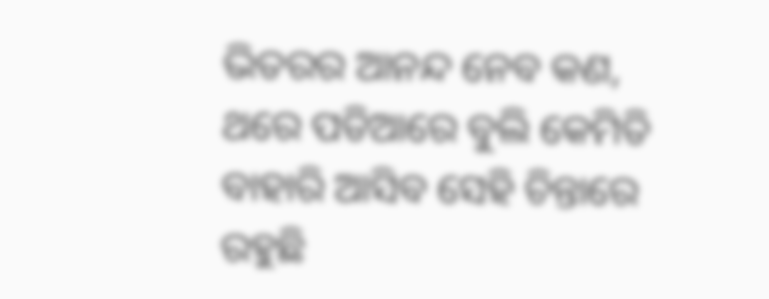ଭିତରର ଆନନ୍ଦ ନେବ କଣ, ଥରେ ପଡିଆରେ ବୁଲି କେମିତି ବାହାରି ଆସିବ ସେହି ଚିନ୍ତାରେ ରହୁଛି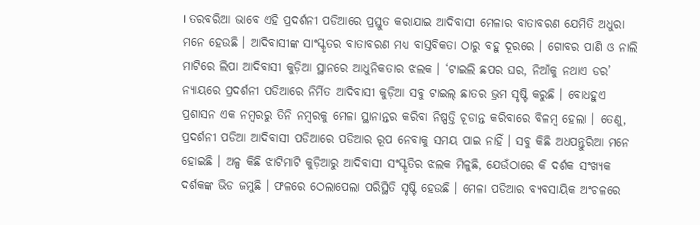। ତରବରିଆ ଭାବେ ଏହି ପ୍ରଦର୍ଶନୀ ପଡିଆରେ ପ୍ରସ୍ତୁତ କରାଯାଇ ଆଦିବାସୀ ମେଳାର ବାତାବରଣ ଯେମିତି ଅଧୁରା ମନେ ହେଉଛି । ଆଦିବାସୀଙ୍କ ସାଂସ୍କୃତର ବାତାବରଣ ମଧ୍ୟ ବାସ୍ତବିକତା ଠାରୁ ବହୁ ଦୂରରେ । ଗୋବର ପାଣି ଓ ନାଲି ମାଟିରେ ଲିପା ଆଦିବାସୀ କୁଡ଼ିଆ ସ୍ଥାନରେ ଆଧୁନିକତାର ଝଲକ । ‘ଟାଇଲି ଛପର ଘର, ନିଆଁକୁ ନଥାଏ ଡର’ ନ୍ୟାୟରେ ପ୍ରଦର୍ଶନୀ ପଡିଆରେ ନିର୍ମିତ ଆଦିବାସୀ କୁଡ଼ିଆ ସବୁ ଟାଇଲ୍ ଛାତର ଭ୍ରମ ସୃଷ୍ଟି କରୁଛି । ବୋଧହୁଏ ପ୍ରଶାସନ ଏକ ନମ୍ବରରୁ ତିନି ନମ୍ବରକୁ ମେଳା ସ୍ଥାନାନ୍ତର କରିବା ନିଷ୍ପତ୍ତି ଚୂଡାନ୍ତ କରିବାରେ ବିଳମ୍ବ ହେଲା । ତେଣୁ, ପ୍ରଦର୍ଶନୀ ପଡିଆ ଆଦିବାସୀ ପଡିଆରେ ପଡିଆର ରୂପ ନେବାକୁ ସମୟ ପାଇ ନାହିଁ । ସବୁ କିଛି ଅଧପନ୍ତୁରିଆ ମନେ ହୋଇଛି । ଅଳ୍ପ କିଛି ଝାଟିମାଟି କୁଡ଼ିଆରୁ ଆଦିବାସୀ ସଂସ୍କୃତିର ଝଲକ ମିଳୁଛି, ଯେଉଁଠାରେ କି ଦର୍ଶକ ସଂଖ୍ୟକ ଦର୍ଶକଙ୍କ ଭିଡ ଜମୁଛି । ଫଳରେ ଠେଲାପେଲା ପରିସ୍ଥିତି ସୃଷ୍ଟି ହେଉଛି । ମେଳା ପଡିଆର ବ୍ୟବସାୟିକ ଅଂଚଳରେ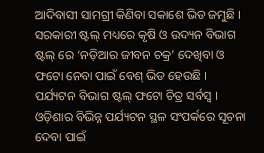ଆଦିବାସୀ ସାମଗ୍ରୀ କିଣିବା ସକାଶେ ଭିଡ ଜମୁଛି । ସରକାରୀ ଷ୍ଟଲ୍ ମଧ୍ୟରେ କୃଷି ଓ ଉଦ୍ୟନ ବିଭାଗ ଷ୍ଟଲ୍ ରେ ‘ନଡ଼ିଆର ଜୀବନ ଚକ୍ର’ ଦେଖିବା ଓ ଫଟୋ ନେବା ପାଇଁ ବେଶ୍ ଭିଡ ହେଉଛି । ପର୍ଯ୍ୟଟନ ବିଭାଗ ଷ୍ଟଲ୍ ଫଟୋ ଚିତ୍ର ସର୍ବସ୍ୱ । ଓଡ଼ିଶାର ବିଭିନ୍ନ ପର୍ଯ୍ୟଟନ ସ୍ଥଳ ସଂପର୍କରେ ସୂଚନା ଦେବା ପାଇଁ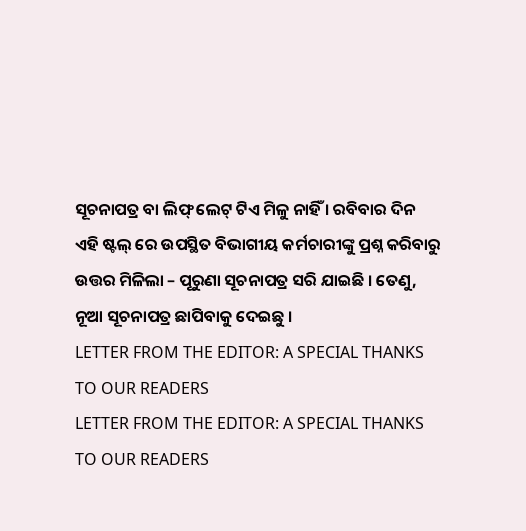ସୂଚନାପତ୍ର ବା ଲିଫ୍ ଲେଟ୍ ଟିଏ ମିଳୁ ନାହିଁ । ରବିବାର ଦିନ ଏହି ଷ୍ଟଲ୍ ରେ ଉପସ୍ଥିତ ବିଭାଗୀୟ କର୍ମଚାରୀଙ୍କୁ ପ୍ରଶ୍ନ କରିବାରୁ ଉତ୍ତର ମିଳିଲା – ପୂରୁଣା ସୂଚନାପତ୍ର ସରି ଯାଇଛି । ତେଣୁ, ନୂଆ ସୂଚନାପତ୍ର ଛାପିବାକୁ ଦେଇଛୁ ।
LETTER FROM THE EDITOR: A SPECIAL THANKS TO OUR READERS
LETTER FROM THE EDITOR: A SPECIAL THANKS TO OUR READERS